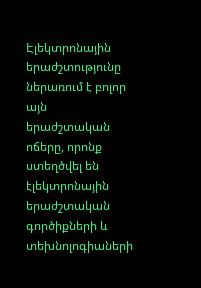Էլեկտրոնային երաժշտությունը ներառում է բոլոր այն երաժշտական ոճերը, որոնք ստեղծվել են էլեկտրոնային երաժշտական գործիքների և տեխնոլոգիաների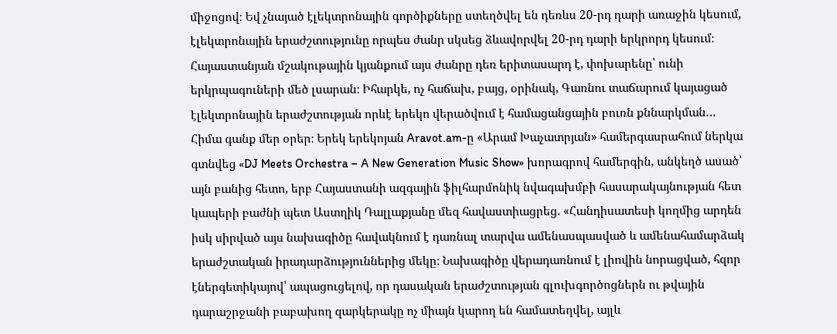միջոցով։ Եվ չնայած էլեկտրոնային գործիքները ստեղծվել են դեռևս 20-րդ դարի առաջին կեսում, էլեկտրոնային երաժշտությունը որպես ժանր սկսեց ձևավորվել 20-րդ դարի երկրորդ կեսում։ Հայաստանյան մշակութային կյանքում այս ժանրը դեռ երիտասարդ է, փոխարենը՝ ունի երկրպագուների մեծ լսարան։ Իհարկե, ոչ հաճախ, բայց, օրինակ, Գառնու տաճարում կայացած էլեկտրոնային երաժշտության որևէ երեկո վերածվում է համացանցային բուռն քննարկման…
Հիմա գանք մեր օրեր։ Երեկ երեկոյան Aravot.am-ը «Արամ Խաչատրյան» համերգասրահում ներկա գտնվեց «DJ Meets Orchestra – A New Generation Music Show» խորագրով համերգին, անկեղծ ասած՝ այն բանից հետո, երբ Հայաստանի ազգային ֆիլհարմոնիկ նվագախմբի հասարակայնության հետ կապերի բաժնի պետ Աստղիկ Դալլաքյանը մեզ հավաստիացրեց. «Հանդիսատեսի կողմից արդեն իսկ սիրված այս նախագիծը հավակնում է դառնալ տարվա ամենասպասված և ամենահամարձակ երաժշտական իրադարձություններից մեկը։ Նախագիծը վերադառնում է լիովին նորացված, հզոր էներգետիկայով՝ ապացուցելով, որ դասական երաժշտության գլուխգործոցներն ու թվային դարաշրջանի բաբախող զարկերակը ոչ միայն կարող են համատեղվել, այլև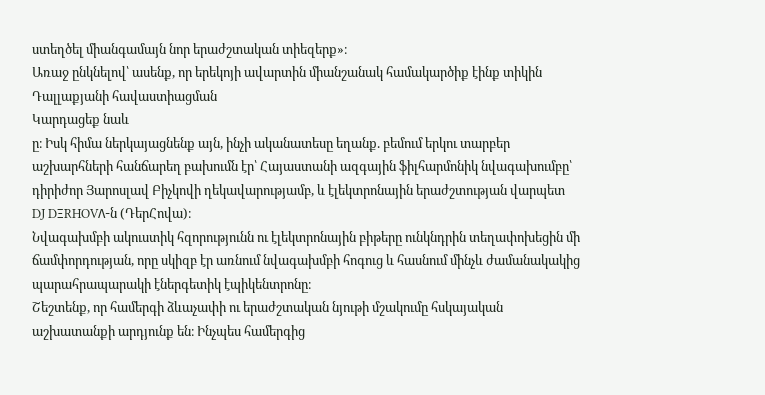ստեղծել միանգամայն նոր երաժշտական տիեզերք»։
Առաջ ընկնելով՝ ասենք, որ երեկոյի ավարտին միանշանակ համակարծիք էինք տիկին Դալլաքյանի հավաստիացման
Կարդացեք նաև
ը։ Իսկ հիմա ներկայացնենք այն, ինչի ականատեսը եղանք. բեմում երկու տարբեր աշխարհների հանճարեղ բախումն էր՝ Հայաստանի ազգային ֆիլհարմոնիկ նվագախումբը՝ դիրիժոր Յարոսլավ Բիչկովի ղեկավարությամբ, և էլեկտրոնային երաժշտության վարպետ DJ DΞRHOVΛ-ն (ԴերՀովա)։
Նվագախմբի ակուստիկ հզորությունն ու էլեկտրոնային բիթերը ունկնդրին տեղափոխեցին մի ճամփորդության, որը սկիզբ էր առնում նվագախմբի հոգուց և հասնում մինչև ժամանակակից պարահրապարակի էներգետիկ էպիկենտրոնը։
Շեշտենք, որ համերգի ձևաչափի ու երաժշտական նյութի մշակումը հսկայական աշխատանքի արդյունք են։ Ինչպես համերգից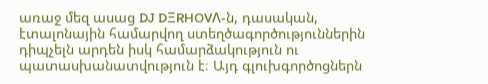առաջ մեզ ասաց DJ DΞRHOVΛ-ն, դասական, էտալոնային համարվող ստեղծագործություններին դիպչելն արդեն իսկ համարձակություն ու պատասխանատվություն է։ Այդ գլուխգործոցներն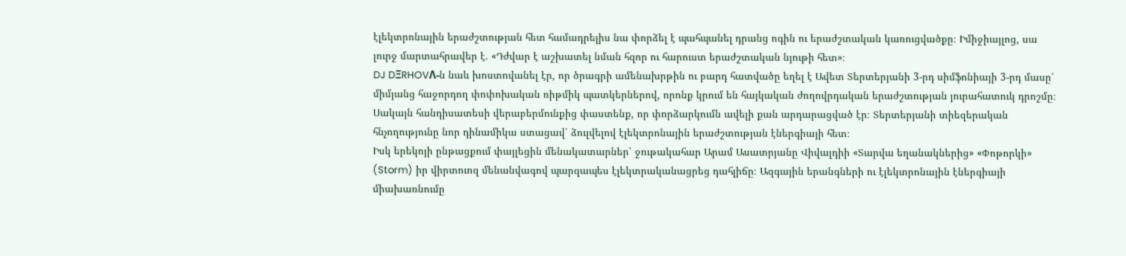էլեկտրոնային երաժշտության հետ համադրելիս նա փորձել է պահպանել դրանց ոգին ու երաժշտական կառուցվածքը։ Իմիջիայլոց, սա լուրջ մարտահրավեր է. «Դժվար է աշխատել նման հզոր ու հարուստ երաժշտական նյութի հետ»։
DJ DΞRHOVΛ-ն նաև խոստովանել էր, որ ծրագրի ամենախրթին ու բարդ հատվածը եղել է Ավետ Տերտերյանի 3-րդ սիմֆոնիայի 3-րդ մասը՝ միմյանց հաջորդող փոփոխական ռիթմիկ պատկերներով, որոնք կրում են հայկական ժողովրդական երաժշտության յուրահատուկ դրոշմը։
Սակայն հանդիսատեսի վերաբերմունքից փաստենք, որ փորձարկումն ավելի քան արդարացված էր։ Տերտերյանի տիեզերական հնչողությունը նոր դինամիկա ստացավ՝ ձուլվելով էլեկտրոնային երաժշտության էներգիայի հետ։
Իսկ երեկոյի ընթացքում փայլեցին մենակատարներ՝ ջութակահար Արամ Ասատրյանը Վիվալդիի «Տարվա եղանակներից» «Փոթորկի» (Storm) իր վիրտուոզ մենանվագով պարզապես էլեկտրականացրեց դահլիճը։ Ազգային երանգների ու էլեկտրոնային էներգիայի միախառնումը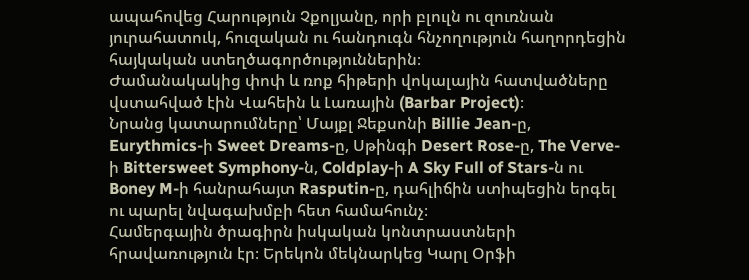ապահովեց Հարություն Չքոլյանը, որի բլուլն ու զուռնան յուրահատուկ, հուզական ու հանդուգն հնչողություն հաղորդեցին հայկական ստեղծագործություններին։
Ժամանակակից փոփ և ռոք հիթերի վոկալային հատվածները վստահված էին Վահեին և Լառային (Barbar Project)։
Նրանց կատարումները՝ Մայքլ Ջեքսոնի Billie Jean-ը, Eurythmics-ի Sweet Dreams-ը, Սթինգի Desert Rose-ը, The Verve-ի Bittersweet Symphony-ն, Coldplay-ի A Sky Full of Stars-ն ու Boney M-ի հանրահայտ Rasputin-ը, դահլիճին ստիպեցին երգել ու պարել նվագախմբի հետ համահունչ։
Համերգային ծրագիրն իսկական կոնտրաստների հրավառություն էր։ Երեկոն մեկնարկեց Կարլ Օրֆի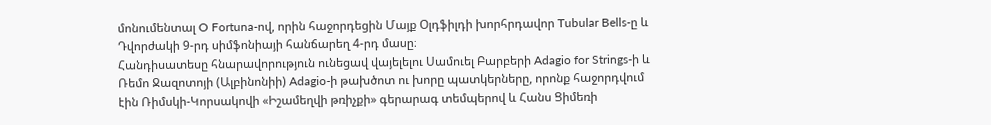մոնումենտալ O Fortuna-ով, որին հաջորդեցին Մայք Օլդֆիլդի խորհրդավոր Tubular Bells-ը և Դվորժակի 9-րդ սիմֆոնիայի հանճարեղ 4-րդ մասը։
Հանդիսատեսը հնարավորություն ունեցավ վայելելու Սամուել Բարբերի Adagio for Strings-ի և Ռեմո Ջազոտոյի (Ալբինոնիի) Adagio-ի թախծոտ ու խորը պատկերները, որոնք հաջորդվում էին Ռիմսկի-Կորսակովի «Իշամեղվի թռիչքի» գերարագ տեմպերով և Հանս Ցիմեռի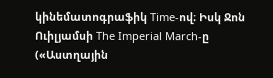կինեմատոգրաֆիկ Time-ով։ Իսկ Ջոն Ուիլյամսի The Imperial March-ը («Աստղային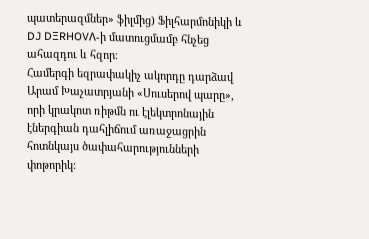պատերազմներ» ֆիլմից) Ֆիլհարմոնիկի և DJ DΞRHOVΛ-ի մատուցմամբ հնչեց ահազդու և հզոր։
Համերգի եզրափակիչ ակորդը դարձավ Արամ Խաչատրյանի «Սուսերով պարը», որի կրակոտ ռիթմն ու էլեկտրոնային էներգիան դահլիճում առաջացրին հոտնկայս ծափահարությունների փոթորիկ։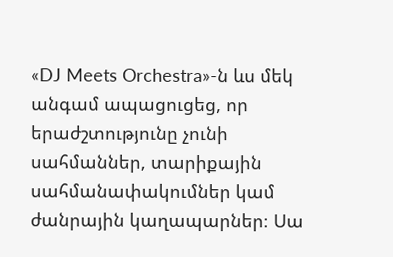«DJ Meets Orchestra»-ն ևս մեկ անգամ ապացուցեց, որ երաժշտությունը չունի սահմաններ, տարիքային սահմանափակումներ կամ ժանրային կաղապարներ։ Սա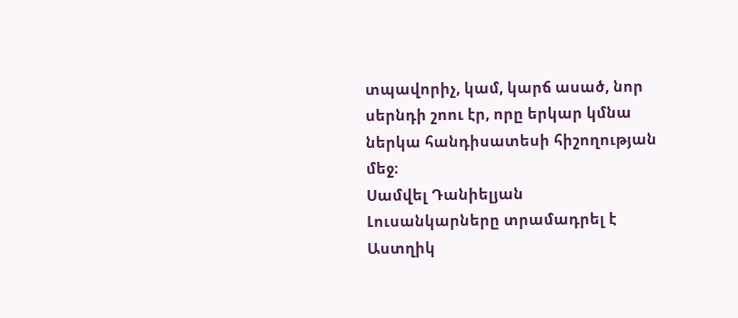տպավորիչ, կամ, կարճ ասած, նոր սերնդի շոու էր, որը երկար կմնա ներկա հանդիսատեսի հիշողության մեջ։
Սամվել Դանիելյան
Լուսանկարները տրամադրել է Աստղիկ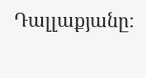Դալլաքյանը։